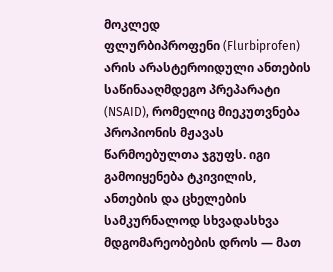მოკლედ
ფლურბიპროფენი (Flurbiprofen) არის არასტეროიდული ანთების საწინააღმდეგო პრეპარატი (NSAID), რომელიც მიეკუთვნება პროპიონის მჟავას წარმოებულთა ჯგუფს. იგი გამოიყენება ტკივილის, ანთების და ცხელების სამკურნალოდ სხვადასხვა მდგომარეობების დროს — მათ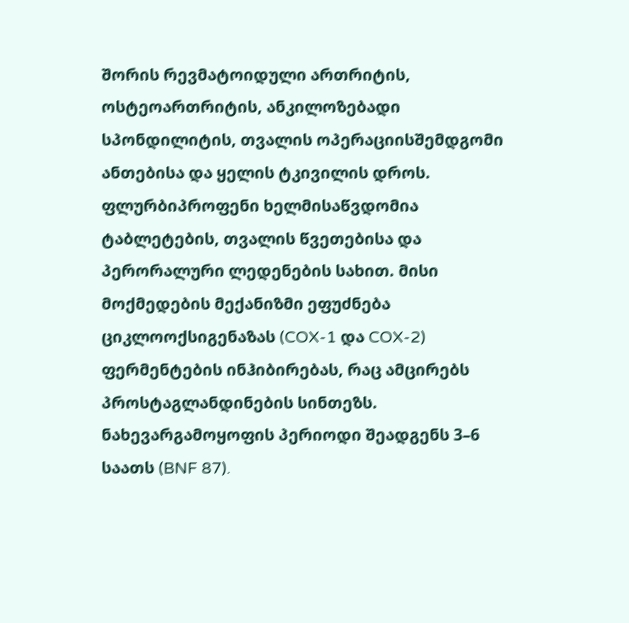შორის რევმატოიდული ართრიტის, ოსტეოართრიტის, ანკილოზებადი სპონდილიტის, თვალის ოპერაციისშემდგომი ანთებისა და ყელის ტკივილის დროს. ფლურბიპროფენი ხელმისაწვდომია ტაბლეტების, თვალის წვეთებისა და პერორალური ლედენების სახით. მისი მოქმედების მექანიზმი ეფუძნება ციკლოოქსიგენაზას (COX-1 და COX-2) ფერმენტების ინჰიბირებას, რაც ამცირებს პროსტაგლანდინების სინთეზს. ნახევარგამოყოფის პერიოდი შეადგენს 3–6 საათს (BNF 87).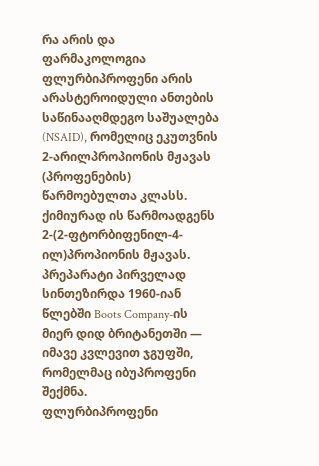რა არის და ფარმაკოლოგია
ფლურბიპროფენი არის არასტეროიდული ანთების საწინააღმდეგო საშუალება (NSAID), რომელიც ეკუთვნის 2-არილპროპიონის მჟავას (პროფენების) წარმოებულთა კლასს. ქიმიურად ის წარმოადგენს 2-(2-ფტორბიფენილ-4-ილ)პროპიონის მჟავას. პრეპარატი პირველად სინთეზირდა 1960-იან წლებში Boots Company-ის მიერ დიდ ბრიტანეთში — იმავე კვლევით ჯგუფში, რომელმაც იბუპროფენი შექმნა.
ფლურბიპროფენი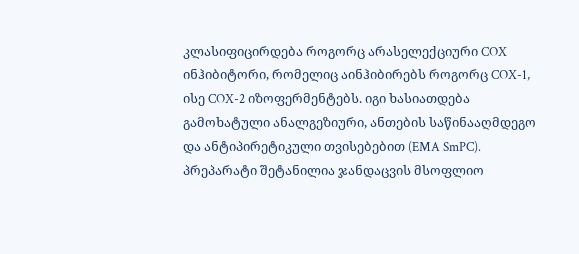კლასიფიცირდება როგორც არასელექციური COX ინჰიბიტორი, რომელიც აინჰიბირებს როგორც COX-1, ისე COX-2 იზოფერმენტებს. იგი ხასიათდება გამოხატული ანალგეზიური, ანთების საწინააღმდეგო და ანტიპირეტიკული თვისებებით (EMA SmPC).
პრეპარატი შეტანილია ჯანდაცვის მსოფლიო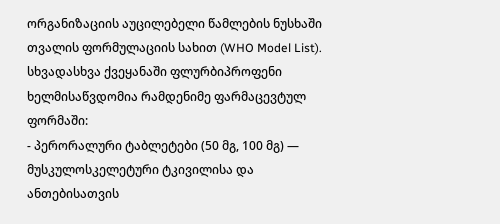ორგანიზაციის აუცილებელი წამლების ნუსხაში თვალის ფორმულაციის სახით (WHO Model List). სხვადასხვა ქვეყანაში ფლურბიპროფენი ხელმისაწვდომია რამდენიმე ფარმაცევტულ ფორმაში:
- პერორალური ტაბლეტები (50 მგ, 100 მგ) — მუსკულოსკელეტური ტკივილისა და ანთებისათვის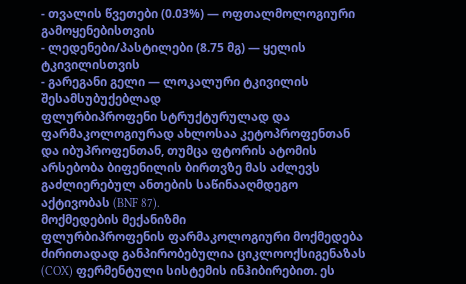- თვალის წვეთები (0.03%) — ოფთალმოლოგიური გამოყენებისთვის
- ლედენები/პასტილები (8.75 მგ) — ყელის ტკივილისთვის
- გარეგანი გელი — ლოკალური ტკივილის შესამსუბუქებლად
ფლურბიპროფენი სტრუქტურულად და ფარმაკოლოგიურად ახლოსაა კეტოპროფენთან და იბუპროფენთან, თუმცა ფტორის ატომის არსებობა ბიფენილის ბირთვზე მას აძლევს გაძლიერებულ ანთების საწინააღმდეგო აქტივობას (BNF 87).
მოქმედების მექანიზმი
ფლურბიპროფენის ფარმაკოლოგიური მოქმედება ძირითადად განპირობებულია ციკლოოქსიგენაზას (COX) ფერმენტული სისტემის ინჰიბირებით. ეს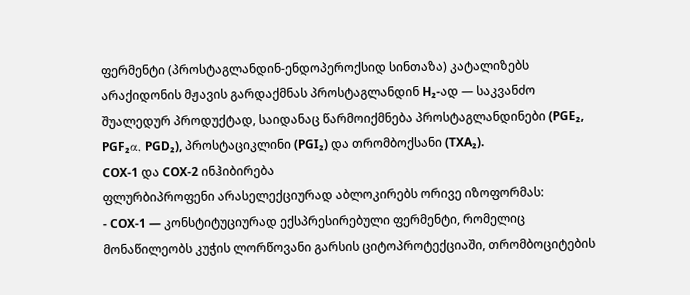ფერმენტი (პროსტაგლანდინ-ენდოპეროქსიდ სინთაზა) კატალიზებს არაქიდონის მჟავის გარდაქმნას პროსტაგლანდინ H₂-ად — საკვანძო შუალედურ პროდუქტად, საიდანაც წარმოიქმნება პროსტაგლანდინები (PGE₂, PGF₂α, PGD₂), პროსტაციკლინი (PGI₂) და თრომბოქსანი (TXA₂).
COX-1 და COX-2 ინჰიბირება
ფლურბიპროფენი არასელექციურად აბლოკირებს ორივე იზოფორმას:
- COX-1 — კონსტიტუციურად ექსპრესირებული ფერმენტი, რომელიც მონაწილეობს კუჭის ლორწოვანი გარსის ციტოპროტექციაში, თრომბოციტების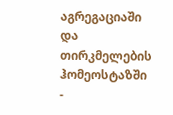აგრეგაციაში და თირკმელების ჰომეოსტაზში
-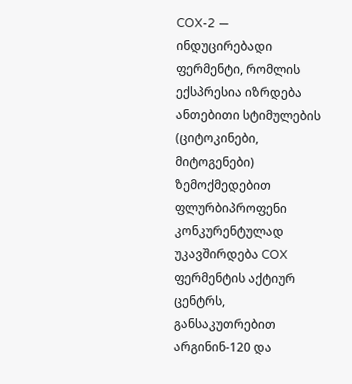COX-2 — ინდუცირებადი ფერმენტი, რომლის ექსპრესია იზრდება ანთებითი სტიმულების (ციტოკინები, მიტოგენები) ზემოქმედებით
ფლურბიპროფენი კონკურენტულად უკავშირდება COX ფერმენტის აქტიურ ცენტრს, განსაკუთრებით არგინინ-120 და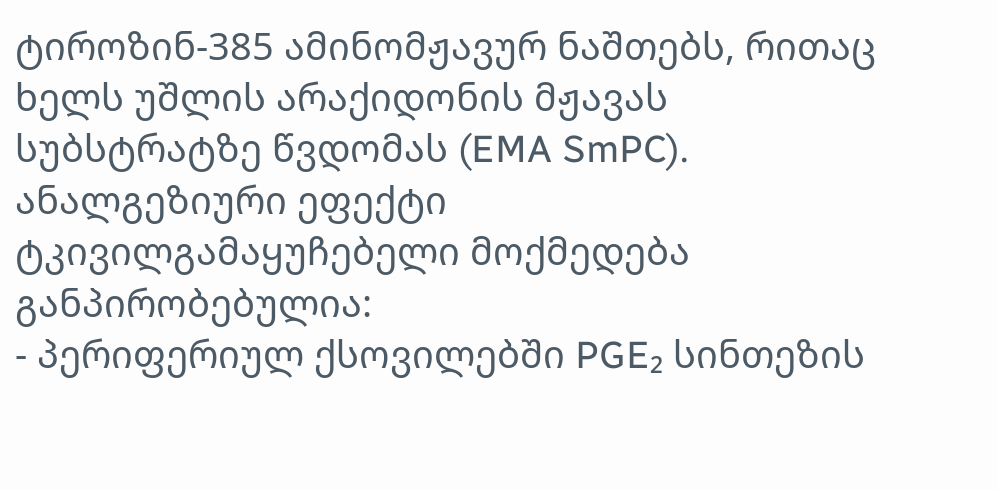ტიროზინ-385 ამინომჟავურ ნაშთებს, რითაც ხელს უშლის არაქიდონის მჟავას სუბსტრატზე წვდომას (EMA SmPC).
ანალგეზიური ეფექტი
ტკივილგამაყუჩებელი მოქმედება განპირობებულია:
- პერიფერიულ ქსოვილებში PGE₂ სინთეზის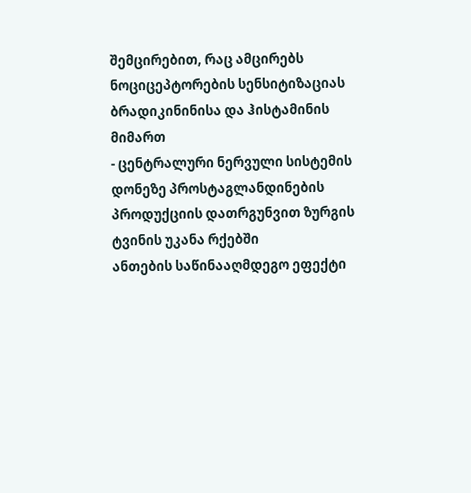შემცირებით, რაც ამცირებს ნოციცეპტორების სენსიტიზაციას ბრადიკინინისა და ჰისტამინის მიმართ
- ცენტრალური ნერვული სისტემის დონეზე პროსტაგლანდინების პროდუქციის დათრგუნვით ზურგის ტვინის უკანა რქებში
ანთების საწინააღმდეგო ეფექტი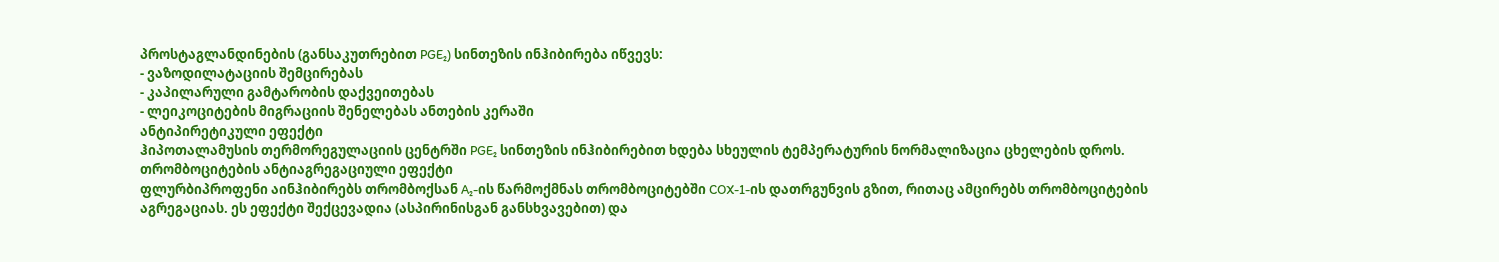პროსტაგლანდინების (განსაკუთრებით PGE₂) სინთეზის ინჰიბირება იწვევს:
- ვაზოდილატაციის შემცირებას
- კაპილარული გამტარობის დაქვეითებას
- ლეიკოციტების მიგრაციის შენელებას ანთების კერაში
ანტიპირეტიკული ეფექტი
ჰიპოთალამუსის თერმორეგულაციის ცენტრში PGE₂ სინთეზის ინჰიბირებით ხდება სხეულის ტემპერატურის ნორმალიზაცია ცხელების დროს.
თრომბოციტების ანტიაგრეგაციული ეფექტი
ფლურბიპროფენი აინჰიბირებს თრომბოქსან A₂-ის წარმოქმნას თრომბოციტებში COX-1-ის დათრგუნვის გზით, რითაც ამცირებს თრომბოციტების აგრეგაციას. ეს ეფექტი შექცევადია (ასპირინისგან განსხვავებით) და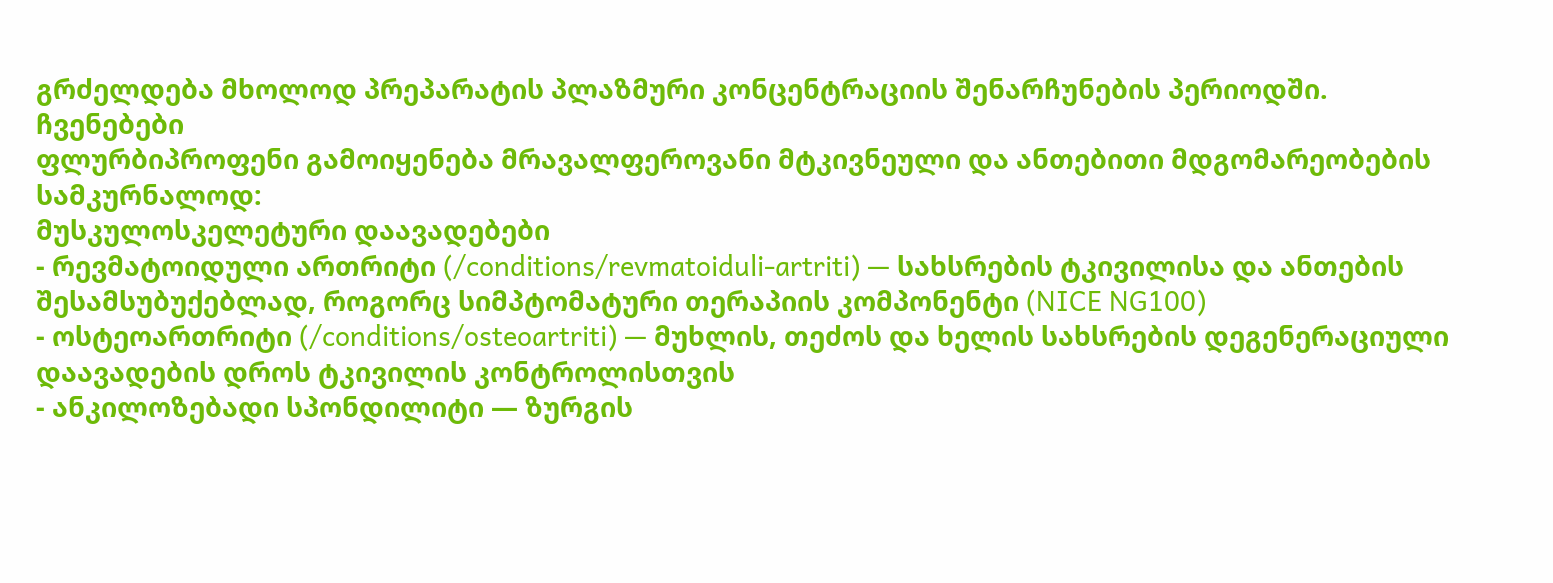გრძელდება მხოლოდ პრეპარატის პლაზმური კონცენტრაციის შენარჩუნების პერიოდში.
ჩვენებები
ფლურბიპროფენი გამოიყენება მრავალფეროვანი მტკივნეული და ანთებითი მდგომარეობების სამკურნალოდ:
მუსკულოსკელეტური დაავადებები
- რევმატოიდული ართრიტი (/conditions/revmatoiduli-artriti) — სახსრების ტკივილისა და ანთების შესამსუბუქებლად, როგორც სიმპტომატური თერაპიის კომპონენტი (NICE NG100)
- ოსტეოართრიტი (/conditions/osteoartriti) — მუხლის, თეძოს და ხელის სახსრების დეგენერაციული დაავადების დროს ტკივილის კონტროლისთვის
- ანკილოზებადი სპონდილიტი — ზურგის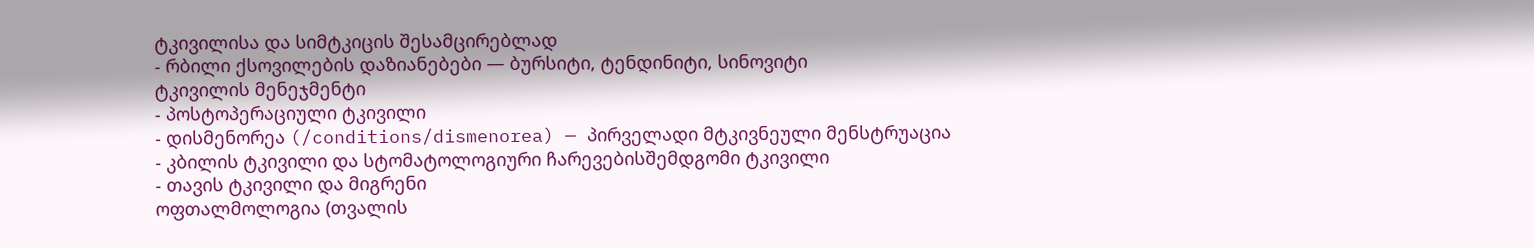ტკივილისა და სიმტკიცის შესამცირებლად
- რბილი ქსოვილების დაზიანებები — ბურსიტი, ტენდინიტი, სინოვიტი
ტკივილის მენეჯმენტი
- პოსტოპერაციული ტკივილი
- დისმენორეა (/conditions/dismenorea) — პირველადი მტკივნეული მენსტრუაცია
- კბილის ტკივილი და სტომატოლოგიური ჩარევებისშემდგომი ტკივილი
- თავის ტკივილი და მიგრენი
ოფთალმოლოგია (თვალის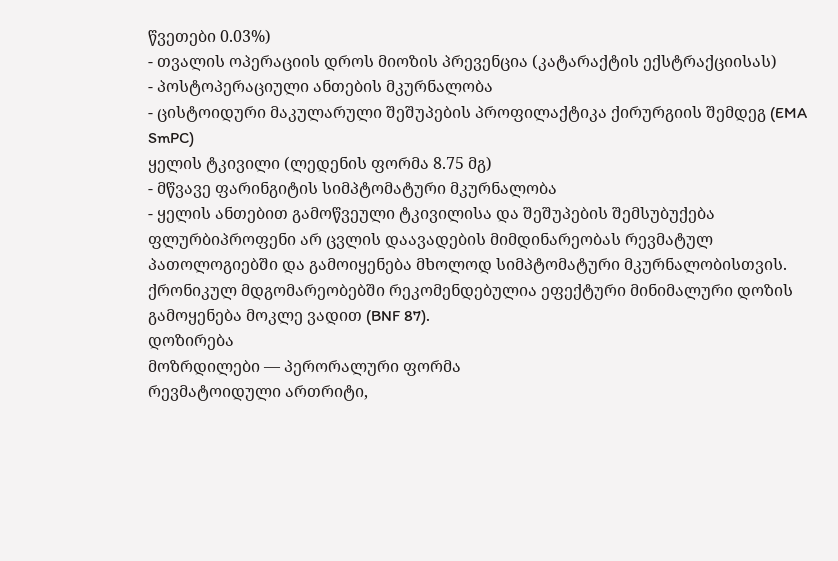წვეთები 0.03%)
- თვალის ოპერაციის დროს მიოზის პრევენცია (კატარაქტის ექსტრაქციისას)
- პოსტოპერაციული ანთების მკურნალობა
- ცისტოიდური მაკულარული შეშუპების პროფილაქტიკა ქირურგიის შემდეგ (EMA SmPC)
ყელის ტკივილი (ლედენის ფორმა 8.75 მგ)
- მწვავე ფარინგიტის სიმპტომატური მკურნალობა
- ყელის ანთებით გამოწვეული ტკივილისა და შეშუპების შემსუბუქება
ფლურბიპროფენი არ ცვლის დაავადების მიმდინარეობას რევმატულ პათოლოგიებში და გამოიყენება მხოლოდ სიმპტომატური მკურნალობისთვის. ქრონიკულ მდგომარეობებში რეკომენდებულია ეფექტური მინიმალური დოზის გამოყენება მოკლე ვადით (BNF 87).
დოზირება
მოზრდილები — პერორალური ფორმა
რევმატოიდული ართრიტი,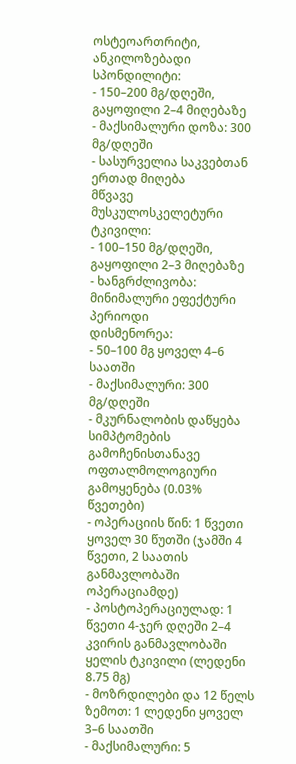ოსტეოართრიტი, ანკილოზებადი სპონდილიტი:
- 150–200 მგ/დღეში, გაყოფილი 2–4 მიღებაზე
- მაქსიმალური დოზა: 300 მგ/დღეში
- სასურველია საკვებთან ერთად მიღება
მწვავე მუსკულოსკელეტური ტკივილი:
- 100–150 მგ/დღეში, გაყოფილი 2–3 მიღებაზე
- ხანგრძლივობა: მინიმალური ეფექტური პერიოდი
დისმენორეა:
- 50–100 მგ ყოველ 4–6 საათში
- მაქსიმალური: 300 მგ/დღეში
- მკურნალობის დაწყება სიმპტომების გამოჩენისთანავე
ოფთალმოლოგიური გამოყენება (0.03% წვეთები)
- ოპერაციის წინ: 1 წვეთი ყოველ 30 წუთში (ჯამში 4 წვეთი, 2 საათის განმავლობაში ოპერაციამდე)
- პოსტოპერაციულად: 1 წვეთი 4-ჯერ დღეში 2–4 კვირის განმავლობაში
ყელის ტკივილი (ლედენი 8.75 მგ)
- მოზრდილები და 12 წელს ზემოთ: 1 ლედენი ყოველ 3–6 საათში
- მაქსიმალური: 5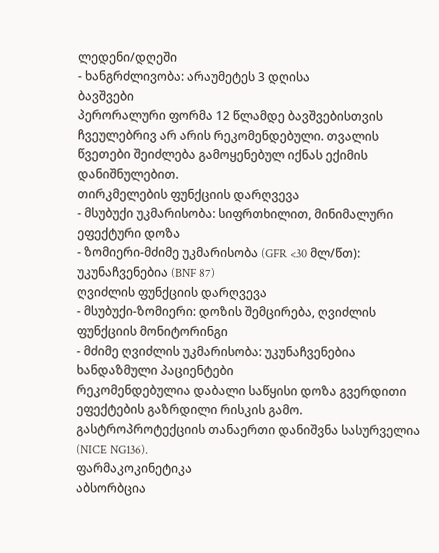ლედენი/დღეში
- ხანგრძლივობა: არაუმეტეს 3 დღისა
ბავშვები
პერორალური ფორმა 12 წლამდე ბავშვებისთვის ჩვეულებრივ არ არის რეკომენდებული. თვალის წვეთები შეიძლება გამოყენებულ იქნას ექიმის დანიშნულებით.
თირკმელების ფუნქციის დარღვევა
- მსუბუქი უკმარისობა: სიფრთხილით, მინიმალური ეფექტური დოზა
- ზომიერი-მძიმე უკმარისობა (GFR <30 მლ/წთ): უკუნაჩვენებია (BNF 87)
ღვიძლის ფუნქციის დარღვევა
- მსუბუქი-ზომიერი: დოზის შემცირება, ღვიძლის ფუნქციის მონიტორინგი
- მძიმე ღვიძლის უკმარისობა: უკუნაჩვენებია
ხანდაზმული პაციენტები
რეკომენდებულია დაბალი საწყისი დოზა გვერდითი ეფექტების გაზრდილი რისკის გამო. გასტროპროტექციის თანაერთი დანიშვნა სასურველია (NICE NG136).
ფარმაკოკინეტიკა
აბსორბცია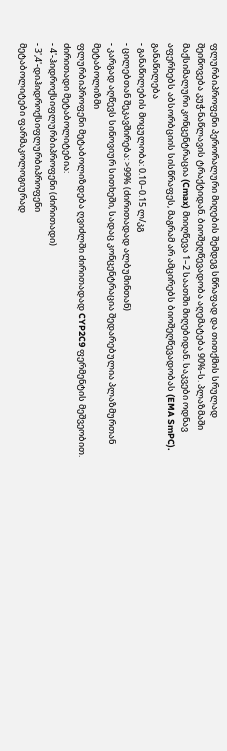ფლურბიპროფენი პერორალური მიღების შემდეგ სწრაფად და თითქმის სრულად შეიწოვება კუჭ-ნაწლავის ტრაქტიდან. ბიოშეღწევადობა აღემატება 90%-ს. პლაზმაში მაქსიმალური კონცენტრაცია (Cmax) მიიღწევა 1–2 საათში მიღებიდან. საკვები ოდნავ აფერხებს აბსორბციის სისწრაფეს, მაგრამ არ ამცირებს ბიოშეღწევადობას (EMA SmPC).
განაწილება
- განაწილების მოცულობა: 0.10–0.15 ლ/კგ
- ცილებთან შეკავშირება: >99% (ძირითადად ალბუმინთან)
- კარგად აღწევს სინოვიურ სითხეში, სადაც კონცენტრაცია შედარებულია პლაზმურთან
მეტაბოლიზმი
ფლურბიპროფენი მეტაბოლიზდება ღვიძლში ძირითადად CYP2C9 ფერმენტის მეშვეობით. ძირითადი მეტაბოლიტებია:
- 4'-ჰიდროქსიფლურბიპროფენი (ძირითადი)
- 3',4'-დიჰიდროქსიფლურბიპროფენი
მეტაბოლიტები ფარმაკოლოგიურად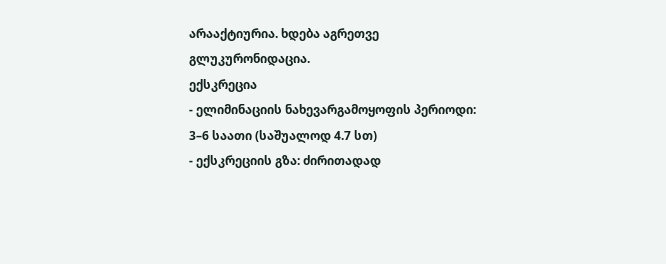არააქტიურია. ხდება აგრეთვე გლუკურონიდაცია.
ექსკრეცია
- ელიმინაციის ნახევარგამოყოფის პერიოდი: 3–6 საათი (საშუალოდ 4.7 სთ)
- ექსკრეციის გზა: ძირითადად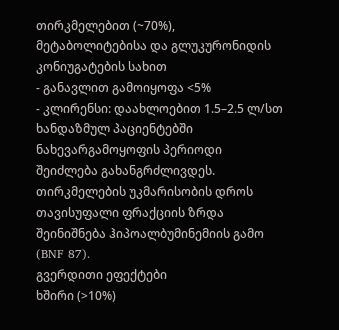თირკმელებით (~70%), მეტაბოლიტებისა და გლუკურონიდის კონიუგატების სახით
- განავლით გამოიყოფა <5%
- კლირენსი: დაახლოებით 1.5–2.5 ლ/სთ
ხანდაზმულ პაციენტებში ნახევარგამოყოფის პერიოდი შეიძლება გახანგრძლივდეს. თირკმელების უკმარისობის დროს თავისუფალი ფრაქციის ზრდა შეინიშნება ჰიპოალბუმინემიის გამო (BNF 87).
გვერდითი ეფექტები
ხშირი (>10%)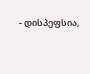- დისპეფსია,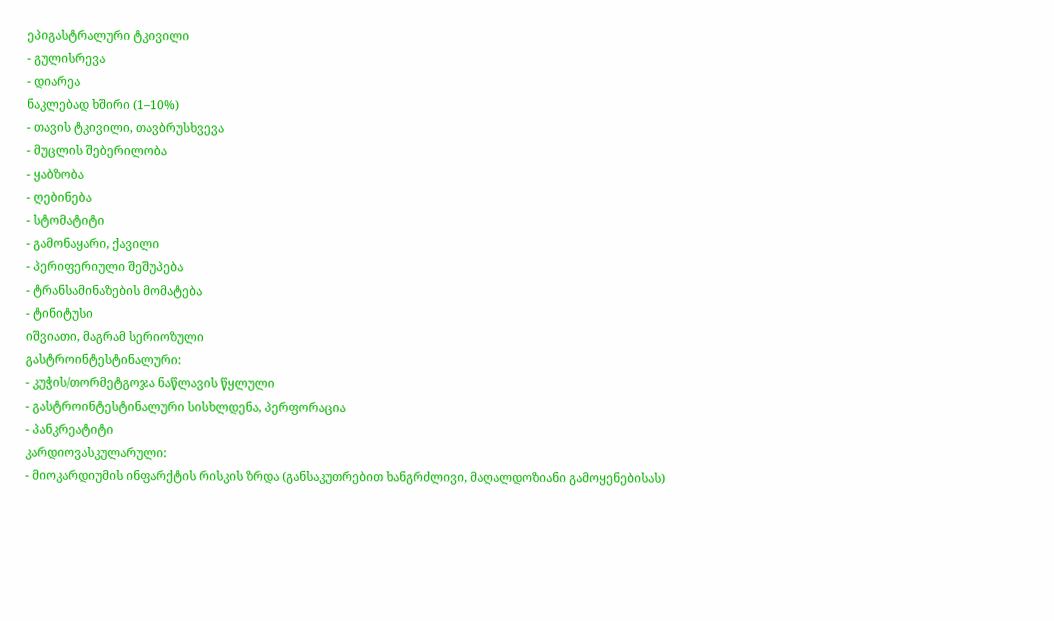ეპიგასტრალური ტკივილი
- გულისრევა
- დიარეა
ნაკლებად ხშირი (1–10%)
- თავის ტკივილი, თავბრუსხვევა
- მუცლის შებერილობა
- ყაბზობა
- ღებინება
- სტომატიტი
- გამონაყარი, ქავილი
- პერიფერიული შეშუპება
- ტრანსამინაზების მომატება
- ტინიტუსი
იშვიათი, მაგრამ სერიოზული
გასტროინტესტინალური:
- კუჭის/თორმეტგოჯა ნაწლავის წყლული
- გასტროინტესტინალური სისხლდენა, პერფორაცია
- პანკრეატიტი
კარდიოვასკულარული:
- მიოკარდიუმის ინფარქტის რისკის ზრდა (განსაკუთრებით ხანგრძლივი, მაღალდოზიანი გამოყენებისას)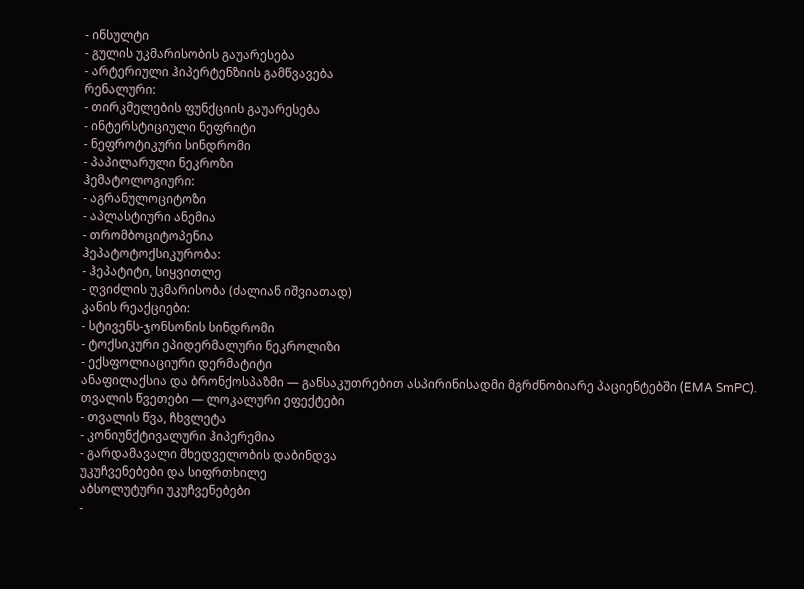- ინსულტი
- გულის უკმარისობის გაუარესება
- არტერიული ჰიპერტენზიის გამწვავება
რენალური:
- თირკმელების ფუნქციის გაუარესება
- ინტერსტიციული ნეფრიტი
- ნეფროტიკური სინდრომი
- პაპილარული ნეკროზი
ჰემატოლოგიური:
- აგრანულოციტოზი
- აპლასტიური ანემია
- თრომბოციტოპენია
ჰეპატოტოქსიკურობა:
- ჰეპატიტი, სიყვითლე
- ღვიძლის უკმარისობა (ძალიან იშვიათად)
კანის რეაქციები:
- სტივენს-ჯონსონის სინდრომი
- ტოქსიკური ეპიდერმალური ნეკროლიზი
- ექსფოლიაციური დერმატიტი
ანაფილაქსია და ბრონქოსპაზმი — განსაკუთრებით ასპირინისადმი მგრძნობიარე პაციენტებში (EMA SmPC).
თვალის წვეთები — ლოკალური ეფექტები
- თვალის წვა, ჩხვლეტა
- კონიუნქტივალური ჰიპერემია
- გარდამავალი მხედველობის დაბინდვა
უკუჩვენებები და სიფრთხილე
აბსოლუტური უკუჩვენებები
-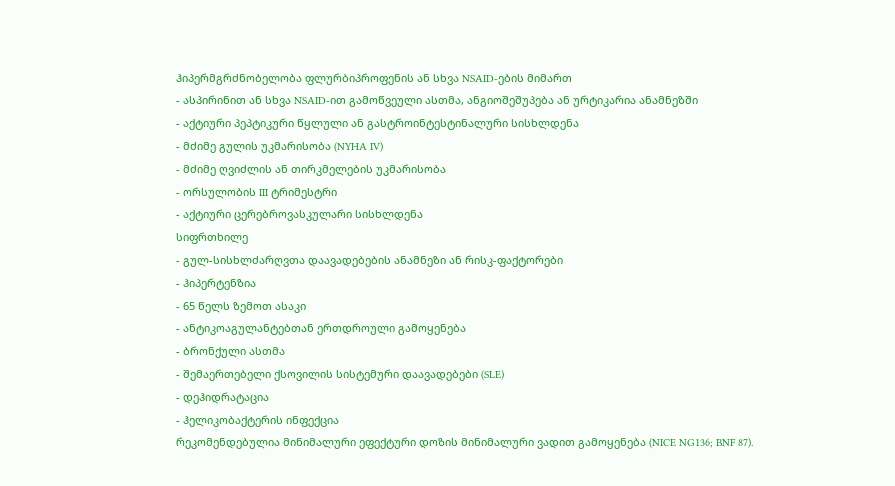ჰიპერმგრძნობელობა ფლურბიპროფენის ან სხვა NSAID-ების მიმართ
- ასპირინით ან სხვა NSAID-ით გამოწვეული ასთმა, ანგიოშეშუპება ან ურტიკარია ანამნეზში
- აქტიური პეპტიკური წყლული ან გასტროინტესტინალური სისხლდენა
- მძიმე გულის უკმარისობა (NYHA IV)
- მძიმე ღვიძლის ან თირკმელების უკმარისობა
- ორსულობის III ტრიმესტრი
- აქტიური ცერებროვასკულარი სისხლდენა
სიფრთხილე
- გულ-სისხლძარღვთა დაავადებების ანამნეზი ან რისკ-ფაქტორები
- ჰიპერტენზია
- 65 წელს ზემოთ ასაკი
- ანტიკოაგულანტებთან ერთდროული გამოყენება
- ბრონქული ასთმა
- შემაერთებელი ქსოვილის სისტემური დაავადებები (SLE)
- დეჰიდრატაცია
- ჰელიკობაქტერის ინფექცია
რეკომენდებულია მინიმალური ეფექტური დოზის მინიმალური ვადით გამოყენება (NICE NG136; BNF 87).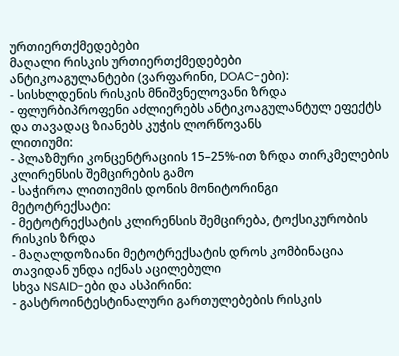ურთიერთქმედებები
მაღალი რისკის ურთიერთქმედებები
ანტიკოაგულანტები (ვარფარინი, DOAC-ები):
- სისხლდენის რისკის მნიშვნელოვანი ზრდა
- ფლურბიპროფენი აძლიერებს ანტიკოაგულანტულ ეფექტს და თავადაც ზიანებს კუჭის ლორწოვანს
ლითიუმი:
- პლაზმური კონცენტრაციის 15–25%-ით ზრდა თირკმელების კლირენსის შემცირების გამო
- საჭიროა ლითიუმის დონის მონიტორინგი
მეტოტრექსატი:
- მეტოტრექსატის კლირენსის შემცირება, ტოქსიკურობის რისკის ზრდა
- მაღალდოზიანი მეტოტრექსატის დროს კომბინაცია თავიდან უნდა იქნას აცილებული
სხვა NSAID-ები და ასპირინი:
- გასტროინტესტინალური გართულებების რისკის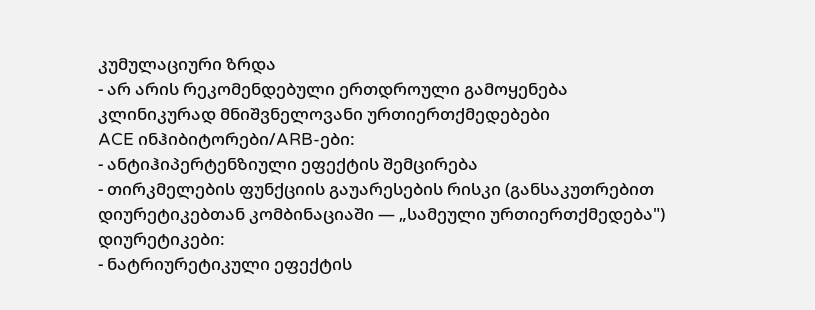კუმულაციური ზრდა
- არ არის რეკომენდებული ერთდროული გამოყენება
კლინიკურად მნიშვნელოვანი ურთიერთქმედებები
ACE ინჰიბიტორები/ARB-ები:
- ანტიჰიპერტენზიული ეფექტის შემცირება
- თირკმელების ფუნქციის გაუარესების რისკი (განსაკუთრებით დიურეტიკებთან კომბინაციაში — „სამეული ურთიერთქმედება")
დიურეტიკები:
- ნატრიურეტიკული ეფექტის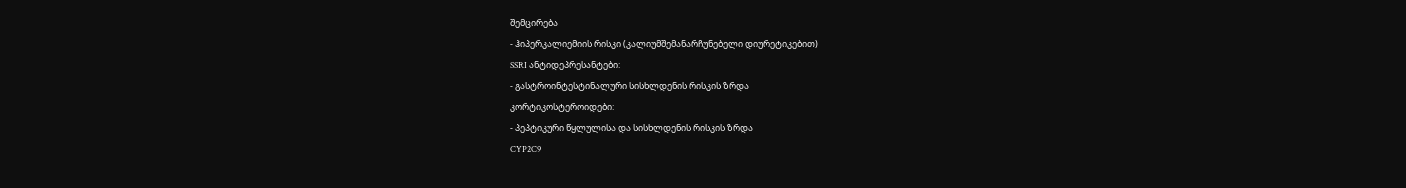შემცირება
- ჰიპერკალიემიის რისკი (კალიუმშემანარჩუნებელი დიურეტიკებით)
SSRI ანტიდეპრესანტები:
- გასტროინტესტინალური სისხლდენის რისკის ზრდა
კორტიკოსტეროიდები:
- პეპტიკური წყლულისა და სისხლდენის რისკის ზრდა
CYP2C9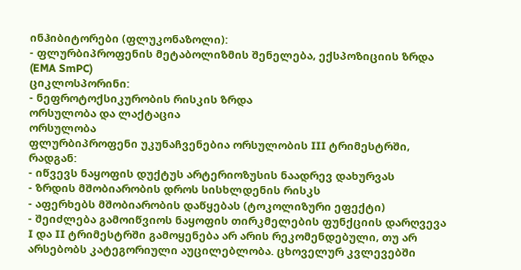ინჰიბიტორები (ფლუკონაზოლი):
- ფლურბიპროფენის მეტაბოლიზმის შენელება, ექსპოზიციის ზრდა (EMA SmPC)
ციკლოსპორინი:
- ნეფროტოქსიკურობის რისკის ზრდა
ორსულობა და ლაქტაცია
ორსულობა
ფლურბიპროფენი უკუნაჩვენებია ორსულობის III ტრიმესტრში, რადგან:
- იწვევს ნაყოფის დუქტუს არტერიოზუსის ნაადრევ დახურვას
- ზრდის მშობიარობის დროს სისხლდენის რისკს
- აფერხებს მშობიარობის დაწყებას (ტოკოლიზური ეფექტი)
- შეიძლება გამოიწვიოს ნაყოფის თირკმელების ფუნქციის დარღვევა
I და II ტრიმესტრში გამოყენება არ არის რეკომენდებული, თუ არ არსებობს კატეგორიული აუცილებლობა. ცხოველურ კვლევებში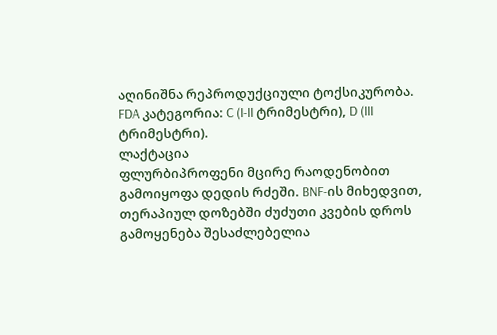აღინიშნა რეპროდუქციული ტოქსიკურობა.
FDA კატეგორია: C (I-II ტრიმესტრი), D (III ტრიმესტრი).
ლაქტაცია
ფლურბიპროფენი მცირე რაოდენობით გამოიყოფა დედის რძეში. BNF-ის მიხედვით, თერაპიულ დოზებში ძუძუთი კვების დროს გამოყენება შესაძლებელია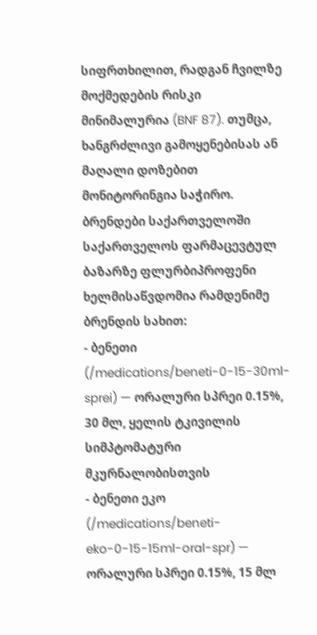სიფრთხილით, რადგან ჩვილზე მოქმედების რისკი მინიმალურია (BNF 87). თუმცა, ხანგრძლივი გამოყენებისას ან მაღალი დოზებით მონიტორინგია საჭირო.
ბრენდები საქართველოში
საქართველოს ფარმაცევტულ ბაზარზე ფლურბიპროფენი ხელმისაწვდომია რამდენიმე ბრენდის სახით:
- ბენეთი (/medications/beneti-0-15-30ml-sprei) — ორალური სპრეი 0.15%, 30 მლ, ყელის ტკივილის სიმპტომატური მკურნალობისთვის
- ბენეთი ეკო (/medications/beneti-eko-0-15-15ml-oral-spr) — ორალური სპრეი 0.15%, 15 მლ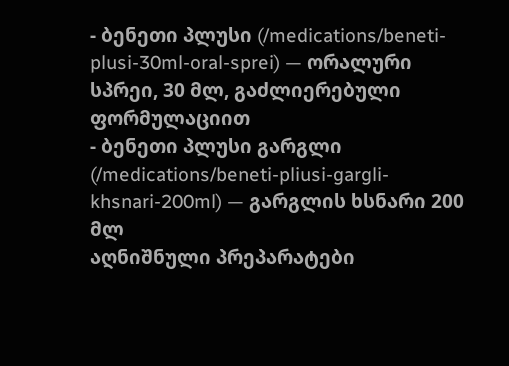- ბენეთი პლუსი (/medications/beneti-plusi-30ml-oral-sprei) — ორალური სპრეი, 30 მლ, გაძლიერებული ფორმულაციით
- ბენეთი პლუსი გარგლი (/medications/beneti-pliusi-gargli-khsnari-200ml) — გარგლის ხსნარი 200 მლ
აღნიშნული პრეპარატები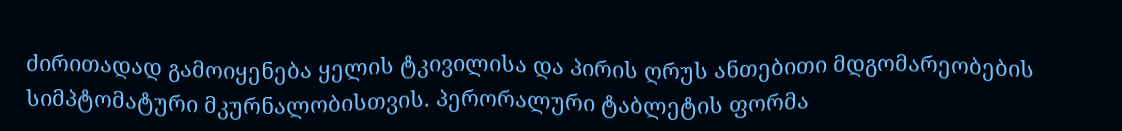ძირითადად გამოიყენება ყელის ტკივილისა და პირის ღრუს ანთებითი მდგომარეობების სიმპტომატური მკურნალობისთვის. პერორალური ტაბლეტის ფორმა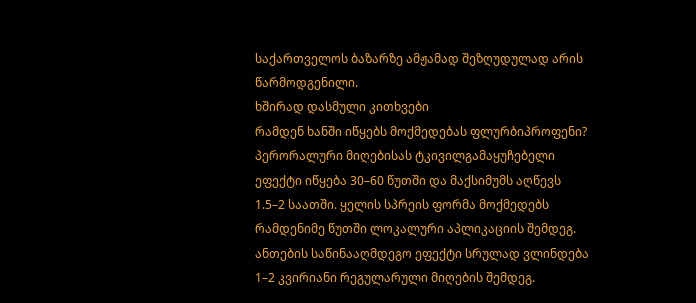საქართველოს ბაზარზე ამჟამად შეზღუდულად არის წარმოდგენილი.
ხშირად დასმული კითხვები
რამდენ ხანში იწყებს მოქმედებას ფლურბიპროფენი?
პერორალური მიღებისას ტკივილგამაყუჩებელი ეფექტი იწყება 30–60 წუთში და მაქსიმუმს აღწევს 1.5–2 საათში. ყელის სპრეის ფორმა მოქმედებს რამდენიმე წუთში ლოკალური აპლიკაციის შემდეგ. ანთების საწინააღმდეგო ეფექტი სრულად ვლინდება 1–2 კვირიანი რეგულარული მიღების შემდეგ.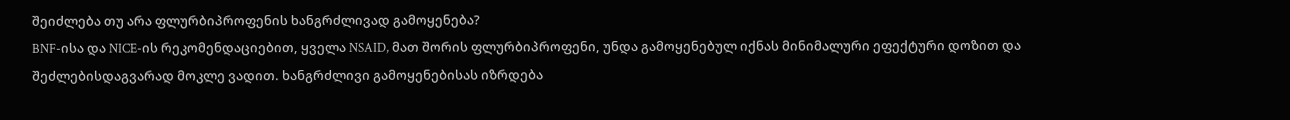შეიძლება თუ არა ფლურბიპროფენის ხანგრძლივად გამოყენება?
BNF-ისა და NICE-ის რეკომენდაციებით, ყველა NSAID, მათ შორის ფლურბიპროფენი, უნდა გამოყენებულ იქნას მინიმალური ეფექტური დოზით და შეძლებისდაგვარად მოკლე ვადით. ხანგრძლივი გამოყენებისას იზრდება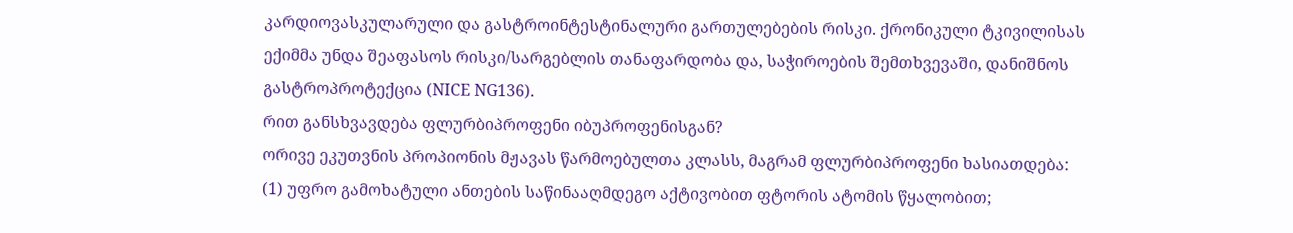კარდიოვასკულარული და გასტროინტესტინალური გართულებების რისკი. ქრონიკული ტკივილისას ექიმმა უნდა შეაფასოს რისკი/სარგებლის თანაფარდობა და, საჭიროების შემთხვევაში, დანიშნოს გასტროპროტექცია (NICE NG136).
რით განსხვავდება ფლურბიპროფენი იბუპროფენისგან?
ორივე ეკუთვნის პროპიონის მჟავას წარმოებულთა კლასს, მაგრამ ფლურბიპროფენი ხასიათდება: (1) უფრო გამოხატული ანთების საწინააღმდეგო აქტივობით ფტორის ატომის წყალობით;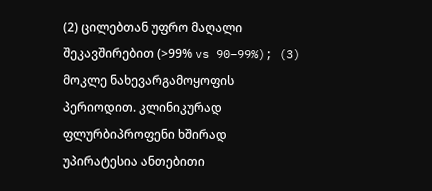(2) ცილებთან უფრო მაღალი შეკავშირებით (>99% vs 90–99%); (3) მოკლე ნახევარგამოყოფის პერიოდით. კლინიკურად ფლურბიპროფენი ხშირად უპირატესია ანთებითი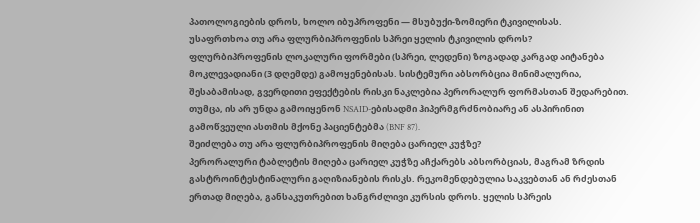პათოლოგიების დროს, ხოლო იბუპროფენი — მსუბუქი-ზომიერი ტკივილისას.
უსაფრთხოა თუ არა ფლურბიპროფენის სპრეი ყელის ტკივილის დროს?
ფლურბიპროფენის ლოკალური ფორმები (სპრეი, ლედენი) ზოგადად კარგად აიტანება მოკლევადიანი (3 დღემდე) გამოყენებისას. სისტემური აბსორბცია მინიმალურია, შესაბამისად, გვერდითი ეფექტების რისკი ნაკლებია პერორალურ ფორმასთან შედარებით. თუმცა, ის არ უნდა გამოიყენონ NSAID-ებისადმი ჰიპერმგრძნობიარე ან ასპირინით გამოწვეული ასთმის მქონე პაციენტებმა (BNF 87).
შეიძლება თუ არა ფლურბიპროფენის მიღება ცარიელ კუჭზე?
პერორალური ტაბლეტის მიღება ცარიელ კუჭზე აჩქარებს აბსორბციას, მაგრამ ზრდის გასტროინტესტინალური გაღიზიანების რისკს. რეკომენდებულია საკვებთან ან რძესთან ერთად მიღება, განსაკუთრებით ხანგრძლივი კურსის დროს. ყელის სპრეის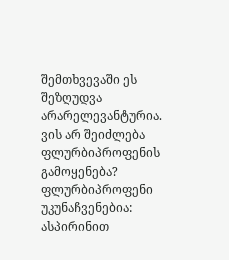შემთხვევაში ეს შეზღუდვა არარელევანტურია.
ვის არ შეიძლება ფლურბიპროფენის გამოყენება?
ფლურბიპროფენი უკუნაჩვენებია: ასპირინით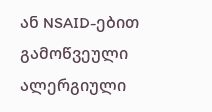ან NSAID-ებით გამოწვეული ალერგიული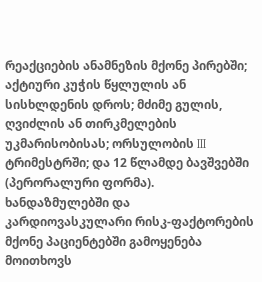რეაქციების ანამნეზის მქონე პირებში; აქტიური კუჭის წყლულის ან სისხლდენის დროს; მძიმე გულის, ღვიძლის ან თირკმელების უკმარისობისას; ორსულობის III ტრიმესტრში; და 12 წლამდე ბავშვებში (პერორალური ფორმა). ხანდაზმულებში და კარდიოვასკულარი რისკ-ფაქტორების მქონე პაციენტებში გამოყენება მოითხოვს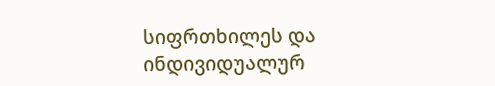სიფრთხილეს და ინდივიდუალურ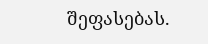შეფასებას.